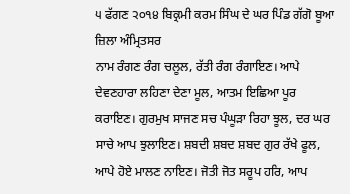੫ ਫੱਗਣ ੨੦੧੪ ਬਿਕ੍ਰਮੀ ਕਰਮ ਸਿੰਘ ਦੇ ਘਰ ਪਿੰਡ ਗੱਗੋ ਬੂਆ ਜ਼ਿਲਾ ਅੰਮ੍ਰਿਤਸਰ
ਨਾਮ ਰੰਗਣ ਰੰਗ ਚਲੂਲ, ਰੱਤੀ ਰੰਗ ਰੰਗਾਇਣ। ਆਪੇ ਦੇਵਣਹਾਰਾ ਲਹਿਣਾ ਦੇਣਾ ਮੂਲ, ਆਤਮ ਇਛਿਆ ਪੂਰ ਕਰਾਇਣ। ਗੁਰਮੁਖ ਸਾਜਣ ਸਚ ਪੰਘੂੜਾ ਰਿਹਾ ਝੂਲ, ਦਰ ਘਰ ਸਾਚੇ ਆਪ ਝੁਲਾਇਣ। ਸ਼ਬਦੀ ਸ਼ਬਦ ਸ਼ਬਦ ਗੁਰ ਰੱਖੇ ਫੂਲ, ਆਪੇ ਹੋਏ ਮਾਲਣ ਨਾਇਣ। ਜੋਤੀ ਜੋਤ ਸਰੂਪ ਹਰਿ, ਆਪ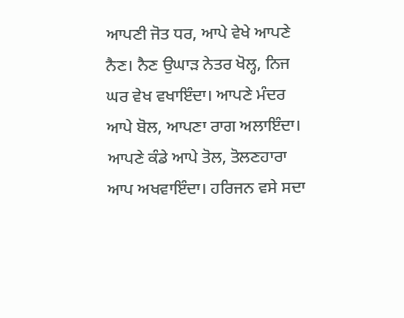ਆਪਣੀ ਜੋਤ ਧਰ, ਆਪੇ ਵੇਖੇ ਆਪਣੇ ਨੈਣ। ਨੈਣ ਉਘਾੜ ਨੇਤਰ ਖੋਲ੍ਹ, ਨਿਜ ਘਰ ਵੇਖ ਵਖਾਇੰਦਾ। ਆਪਣੇ ਮੰਦਰ ਆਪੇ ਬੋਲ, ਆਪਣਾ ਰਾਗ ਅਲਾਇੰਦਾ। ਆਪਣੇ ਕੰਡੇ ਆਪੇ ਤੋਲ, ਤੋਲਣਹਾਰਾ ਆਪ ਅਖਵਾਇੰਦਾ। ਹਰਿਜਨ ਵਸੇ ਸਦਾ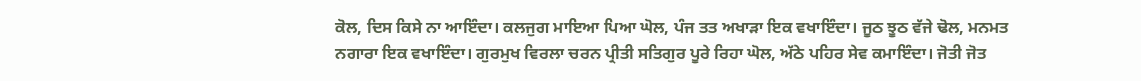ਕੋਲ, ਦਿਸ ਕਿਸੇ ਨਾ ਆਇੰਦਾ। ਕਲਜੁਗ ਮਾਇਆ ਪਿਆ ਘੋਲ, ਪੰਜ ਤਤ ਅਖਾੜਾ ਇਕ ਵਖਾਇੰਦਾ। ਜੂਠ ਝੂਠ ਵੱਜੇ ਢੋਲ, ਮਨਮਤ ਨਗਾਰਾ ਇਕ ਵਖਾਇੰਦਾ। ਗੁਰਮੁਖ ਵਿਰਲਾ ਚਰਨ ਪ੍ਰੀਤੀ ਸਤਿਗੁਰ ਪੂਰੇ ਰਿਹਾ ਘੋਲ, ਅੱਠੇ ਪਹਿਰ ਸੇਵ ਕਮਾਇੰਦਾ। ਜੋਤੀ ਜੋਤ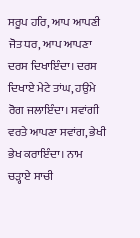ਸਰੂਪ ਹਰਿ, ਆਪ ਆਪਣੀ ਜੋਤ ਧਰ, ਆਪ ਆਪਣਾ ਦਰਸ ਦਿਖਾਇੰਦਾ। ਦਰਸ ਦਿਖਾਏ ਮੇਟੇ ਤਾਂਘ, ਹਉਮੇ ਰੋਗ ਜਲਾਇੰਦਾ। ਸਵਾਂਗੀ ਵਰਤੇ ਆਪਣਾ ਸਵਾਂਗ, ਭੇਖੀ ਭੇਖ ਕਰਾਇੰਦਾ। ਨਾਮ ਚੜ੍ਹਾਏ ਸਾਚੀ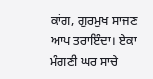ਕਾਂਗ, ਗੁਰਮੁਖ ਸਾਜਣ ਆਪ ਤਰਾਇੰਦਾ। ਏਕਾ ਮੰਗਣੀ ਘਰ ਸਾਚੇ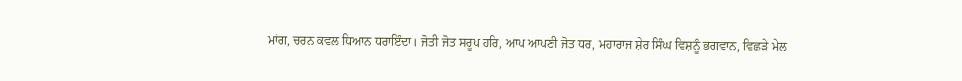ਮਾਂਗ, ਚਰਨ ਕਵਲ ਧਿਆਨ ਧਰਾਇੰਦਾ। ਜੋਤੀ ਜੋਤ ਸਰੂਪ ਹਰਿ, ਆਪ ਆਪਣੀ ਜੋਤ ਧਰ, ਮਹਾਰਾਜ ਸ਼ੇਰ ਸਿੰਘ ਵਿਸ਼ਨੂੰ ਭਗਵਾਨ, ਵਿਛੜੇ ਮੇਲ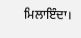ਮਿਲਾਇੰਦਾ।